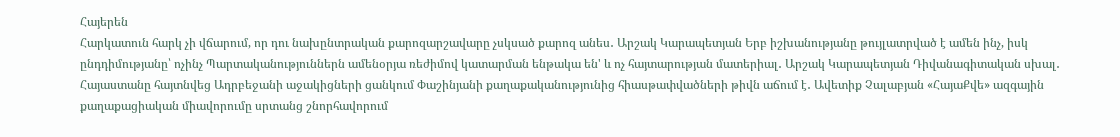Հայերեն
Հարկատուն հարկ չի վճարում, որ դու նախընտրական քարոզարշավարը չսկսած քարոզ անես․ Արշակ Կարապետյան Երբ իշխանությանը թույլատրված է ամեն ինչ, իսկ ընդդիմությանը՝ ոչինչ Պարտականություններն ամենօրյա ռեժիմով կատարման ենթակա են' և ոչ հայտարության մատերիալ․ Արշակ Կարապետյան Դիվանագիտական սխալ․ Հայաստանը հայտնվեց Ադրբեջանի աջակիցների ցանկում Փաշինյանի քաղաքականությունից հիասթափվածների թիվն աճում է․ Ավետիք Չալաբյան «ՀայաՔվե» ազգային քաղաքացիական միավորումը սրտանց շնորհավորում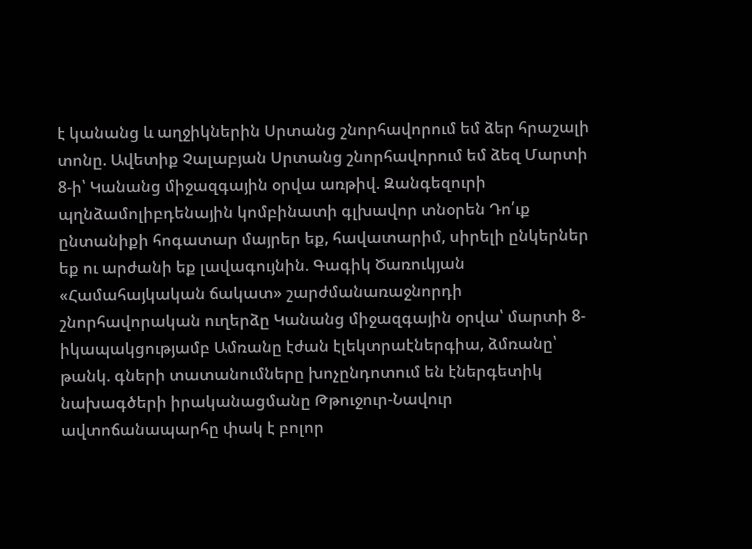է կանանց և աղջիկներին Սրտանց շնորհավորում եմ ձեր հրաշալի տոնը. Ավետիք Չալաբյան Սրտանց շնորհավորում եմ ձեզ Մարտի 8-ի՝ Կանանց միջազգային օրվա առթիվ. Զանգեզուրի պղնձամոլիբդենային կոմբինատի գլխավոր տնօրեն Դո՛ւք ընտանիքի հոգատար մայրեր եք, հավատարիմ, սիրելի ընկերներ եք ու արժանի եք լավագույնին. Գագիկ Ծառուկյան «Համահայկական ճակատ» շարժմանառաջնորդի շնորհավորական ուղերձը Կանանց միջազգային օրվա՝ մարտի 8-իկապակցությամբ Ամռանը էժան էլեկտրաէներգիա, ձմռանը՝ թանկ. գների տատանումները խոչընդոտում են էներգետիկ նախագծերի իրականացմանը Թթուջուր-Նավուր ավտոճանապարհը փակ է բոլոր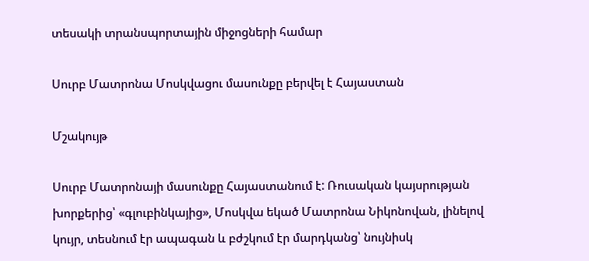տեսակի տրանսպորտային միջոցների համար

Սուրբ Մատրոնա Մոսկվացու մասունքը բերվել է Հայաստան

Մշակույթ

Սուրբ Մատրոնայի մասունքը Հայաստանում է: Ռուսական կայսրության խորքերից՝ «գլուբինկայից», Մոսկվա եկած Մատրոնա Նիկոնովան, լինելով կույր, տեսնում էր ապագան և բժշկում էր մարդկանց՝ նույնիսկ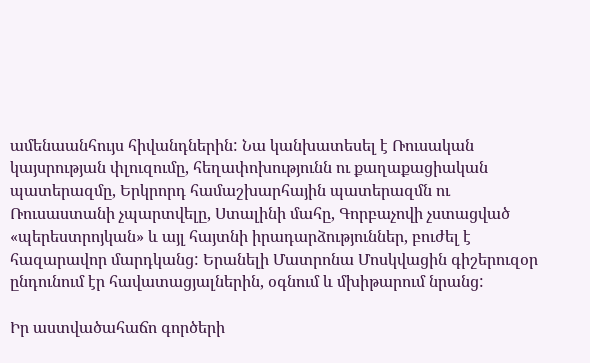ամենաանհույս հիվանդներին: Նա կանխատեսել է Ռուսական կայսրության փլուզումը, հեղափոխությունն ու քաղաքացիական պատերազմը, Երկրորդ համաշխարհային պատերազմն ու Ռուսաստանի չպարտվելը, Ստալինի մահը, Գորբաչովի չստացված «պերեստրոյկան» և այլ հայտնի իրադարձություններ, բուժել է հազարավոր մարդկանց: Երանելի Մատրոնա Մոսկվացին գիշերուզօր ընդունում էր հավատացյալներին, օգնում և մխիթարում նրանց:

Իր աստվածահաճո գործերի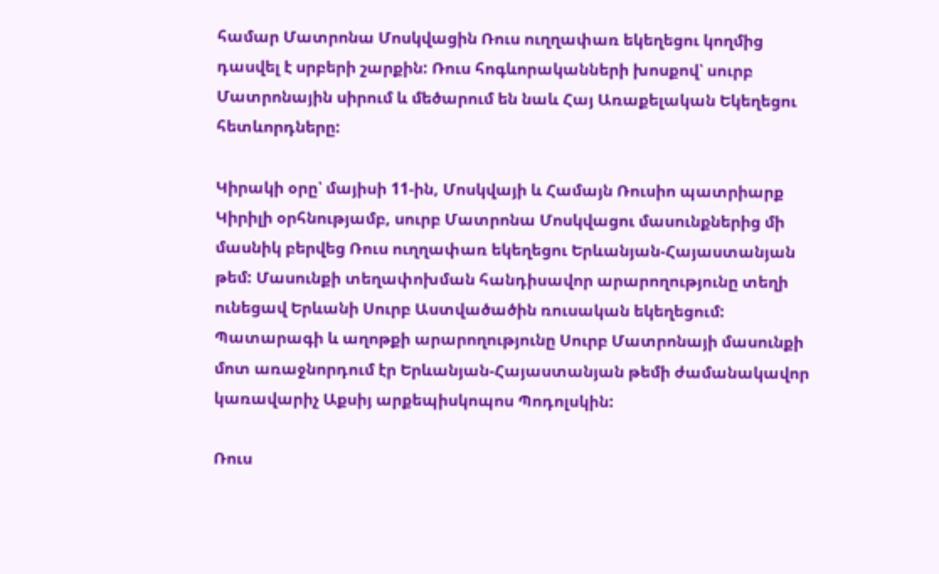համար Մատրոնա Մոսկվացին Ռուս ուղղափառ եկեղեցու կողմից դասվել է սրբերի շարքին: Ռուս հոգևորականների խոսքով՝ սուրբ Մատրոնային սիրում և մեծարում են նաև Հայ Առաքելական Եկեղեցու հետևորդները:

Կիրակի օրը՝ մայիսի 11-ին, Մոսկվայի և Համայն Ռուսիո պատրիարք Կիրիլի օրհնությամբ, սուրբ Մատրոնա Մոսկվացու մասունքներից մի մասնիկ բերվեց Ռուս ուղղափառ եկեղեցու Երևանյան-Հայաստանյան թեմ: Մասունքի տեղափոխման հանդիսավոր արարողությունը տեղի ունեցավ Երևանի Սուրբ Աստվածածին ռուսական եկեղեցում: Պատարագի և աղոթքի արարողությունը Սուրբ Մատրոնայի մասունքի մոտ առաջնորդում էր Երևանյան-Հայաստանյան թեմի ժամանակավոր կառավարիչ Աքսիյ արքեպիսկոպոս Պոդոլսկին:

Ռուս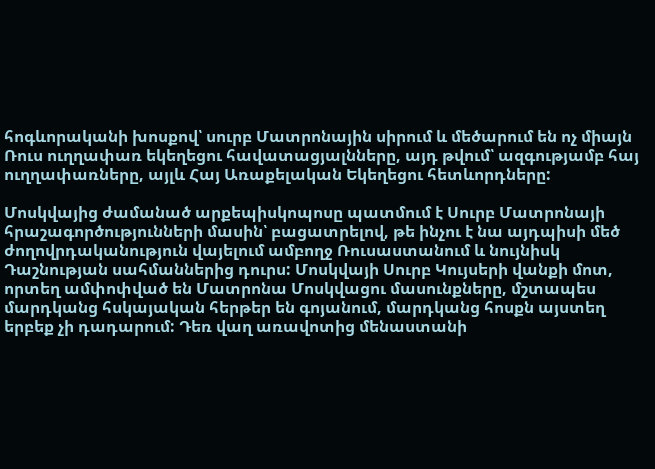հոգևորականի խոսքով՝ սուրբ Մատրոնային սիրում և մեծարում են ոչ միայն Ռուս ուղղափառ եկեղեցու հավատացյալնները, այդ թվում՝ ազգությամբ հայ ուղղափառները, այլև Հայ Առաքելական Եկեղեցու հետևորդները:

Մոսկվայից ժամանած արքեպիսկոպոսը պատմում է Սուրբ Մատրոնայի հրաշագործությունների մասին՝ բացատրելով, թե ինչու է նա այդպիսի մեծ ժողովրդականություն վայելում ամբողջ Ռուսաստանում և նույնիսկ Դաշնության սահմաններից դուրս: Մոսկվայի Սուրբ Կույսերի վանքի մոտ, որտեղ ամփոփված են Մատրոնա Մոսկվացու մասունքները, մշտապես մարդկանց հսկայական հերթեր են գոյանում, մարդկանց հոսքն այստեղ երբեք չի դադարում: Դեռ վաղ առավոտից մենաստանի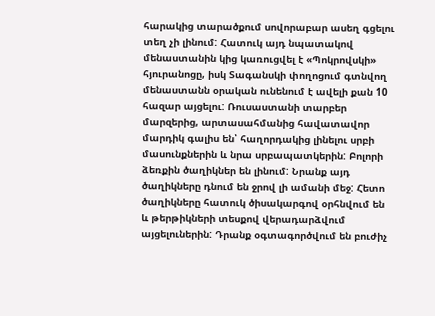հարակից տարածքում սովորաբար ասեղ գցելու տեղ չի լինում: Հատուկ այդ նպատակով մենաստանին կից կառուցվել է «Պոկրովսկի» հյուրանոցը, իսկ Տագանսկի փողոցում գտնվող մենաստանն օրական ունենում է ավելի քան 10 հազար այցելու: Ռուսաստանի տարբեր մարզերից, արտասահմանից հավատավոր մարդիկ գալիս են՝ հաղորդակից լինելու սրբի մասունքներին և նրա սրբապատկերին: Բոլորի ձեռքին ծաղիկներ են լինում: Նրանք այդ ծաղիկները դնում են ջրով լի ամանի մեջ: Հետո ծաղիկները հատուկ ծիսակարգով օրհնվում են  և թերթիկների տեսքով վերադարձվում այցելուներին: Դրանք օգտագործվում են բուժիչ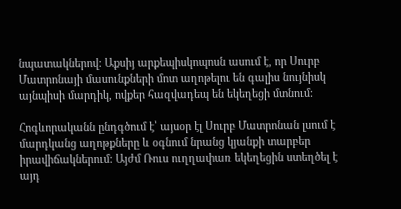նպատակներով: Աքսիյ արքեպիսկոպոսն ասում է, որ Սուրբ Մատրոնայի մասունքների մոտ աղոթելու են գալիս նույնիսկ այնպիսի մարդիկ, ովքեր հազվադեպ են եկեղեցի մտնում:

Հոգևորականն ընդգծում է՝ այսօր էլ Սուրբ Մատրոնան լսում է մարդկանց աղոթքները և օգնում նրանց կյանքի տարբեր իրավիճակներում: Այժմ Ռուս ուղղափառ եկեղեցին ստեղծել է այդ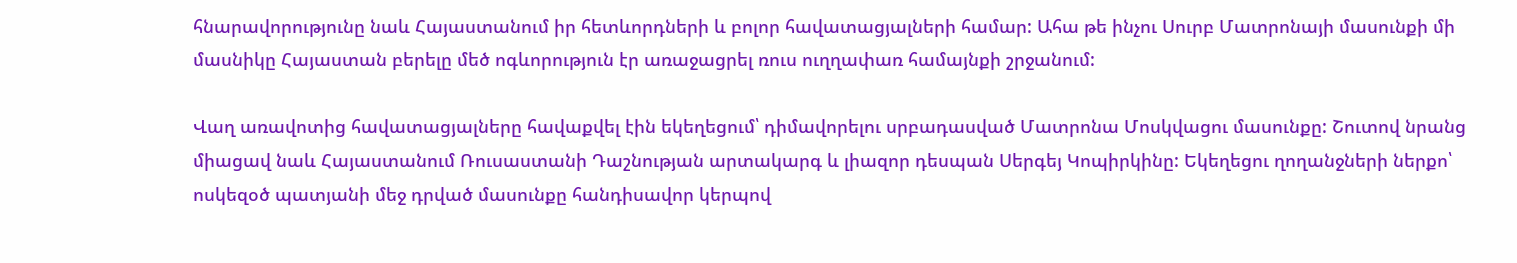հնարավորությունը նաև Հայաստանում իր հետևորդների և բոլոր հավատացյալների համար: Ահա թե ինչու Սուրբ Մատրոնայի մասունքի մի մասնիկը Հայաստան բերելը մեծ ոգևորություն էր առաջացրել ռուս ուղղափառ համայնքի շրջանում:

Վաղ առավոտից հավատացյալները հավաքվել էին եկեղեցում՝ դիմավորելու սրբադասված Մատրոնա Մոսկվացու մասունքը: Շուտով նրանց միացավ նաև Հայաստանում Ռուսաստանի Դաշնության արտակարգ և լիազոր դեսպան Սերգեյ Կոպիրկինը: Եկեղեցու ղողանջների ներքո՝ ոսկեզօծ պատյանի մեջ դրված մասունքը հանդիսավոր կերպով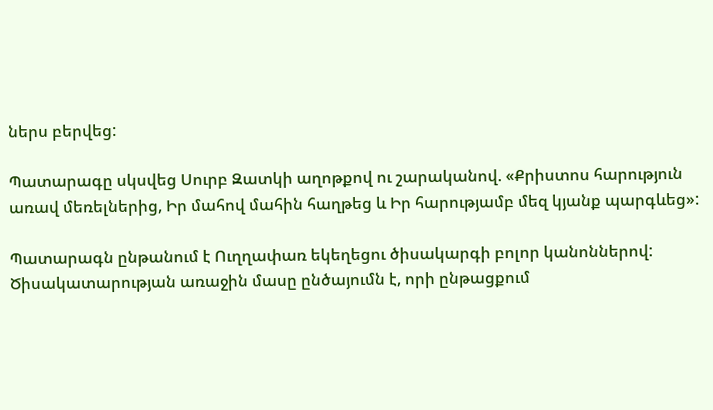ներս բերվեց:

Պատարագը սկսվեց Սուրբ Զատկի աղոթքով ու շարականով. «Քրիստոս հարություն առավ մեռելներից, Իր մահով մահին հաղթեց և Իր հարությամբ մեզ կյանք պարգևեց»:

Պատարագն ընթանում է Ուղղափառ եկեղեցու ծիսակարգի բոլոր կանոններով: Ծիսակատարության առաջին մասը ընծայումն է, որի ընթացքում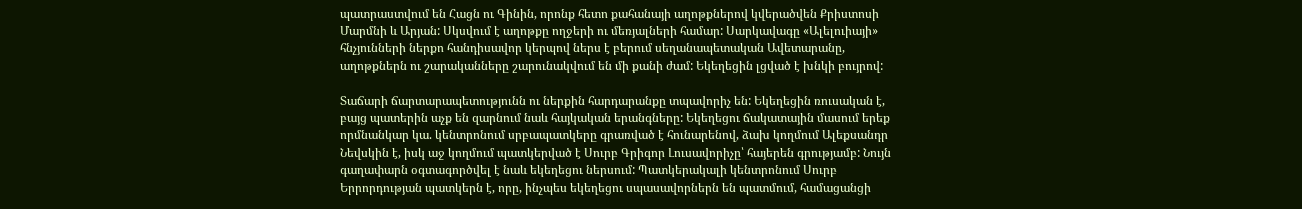պատրաստվում են Հացն ու Գինին, որոնք հետո քահանայի աղոթքներով կվերածվեն Քրիստոսի Մարմնի և Արյան: Սկսվում է աղոթքը ողջերի ու մեռյալների համար: Սարկավագը «Ալելուիայի» հնչյունների ներքո հանդիսավոր կերպով ներս է բերում սեղանապետական Ավետարանը, աղոթքներն ու շարականները շարունակվում են մի քանի ժամ: Եկեղեցին լցված է խնկի բույրով:

Տաճարի ճարտարապետությունն ու ներքին հարդարանքը տպավորիչ են: Եկեղեցին ռուսական է, բայց պատերին աչք են զարնում նաև հայկական երանգները: Եկեղեցու ճակատային մասում երեք որմնանկար կա. կենտրոնում սրբապատկերը գրառված է հունարենով, ձախ կողմում Ալեքսանդր Նեվսկին է, իսկ աջ կողմում պատկերված է Սուրբ Գրիգոր Լուսավորիչը՝ հայերեն գրությամբ: Նույն գաղափարն օգտագործվել է նաև եկեղեցու ներսում: Պատկերակալի կենտրոնում Սուրբ Երրորդության պատկերն է, որը, ինչպես եկեղեցու սպասավորներն են պատմում, համացանցի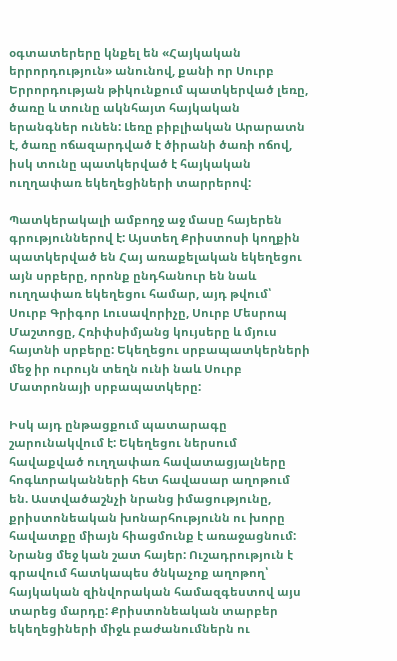օգտատերերը կնքել են «Հայկական երրորդություն» անունով, քանի որ Սուրբ Երրորդության թիկունքում պատկերված լեռը, ծառը և տունը ակնհայտ հայկական երանգներ ունեն: Լեռը բիբլիական Արարատն է, ծառը ոճազարդված է ծիրանի ծառի ոճով, իսկ տունը պատկերված է հայկական ուղղափառ եկեղեցիների տարրերով:

Պատկերակալի ամբողջ աջ մասը հայերեն գրություններով է: Այստեղ Քրիստոսի կողքին պատկերված են Հայ առաքելական եկեղեցու այն սրբերը, որոնք ընդհանուր են նաև ուղղափառ եկեղեցու համար, այդ թվում՝ Սուրբ Գրիգոր Լուսավորիչը, Սուրբ Մեսրոպ Մաշտոցը, Հռիփսիմյանց կույսերը և մյուս հայտնի սրբերը: Եկեղեցու սրբապատկերների մեջ իր ուրույն տեղն ունի նաև Սուրբ Մատրոնայի սրբապատկերը:

Իսկ այդ ընթացքում պատարագը շարունակվում է: Եկեղեցու ներսում հավաքված ուղղափառ հավատացյալները հոգևորականների հետ հավասար աղոթում են. Աստվածաշնչի նրանց իմացությունը, քրիստոնեական խոնարհությունն ու խորը հավատքը միայն հիացմունք է առաջացնում: Նրանց մեջ կան շատ հայեր: Ուշադրություն է գրավում հատկապես ծնկաչոք աղոթող՝ հայկական զինվորական համազգեստով այս տարեց մարդը: Քրիստոնեական տարբեր եկեղեցիների միջև բաժանումներն ու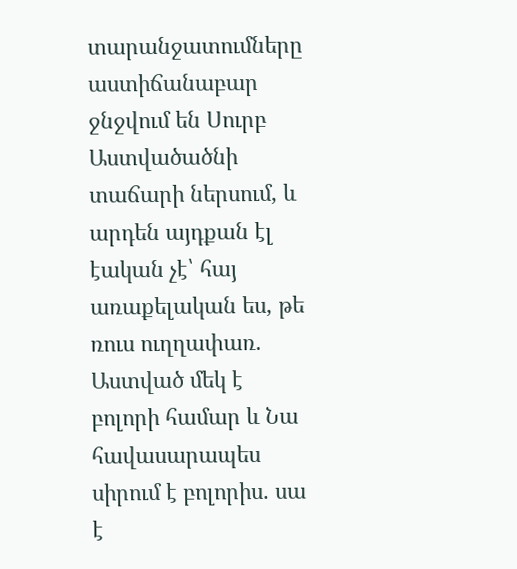տարանջատումները աստիճանաբար ջնջվում են Սուրբ Աստվածածնի տաճարի ներսում, և արդեն այդքան էլ էական չէ՝ հայ առաքելական ես, թե ռուս ուղղափառ. Աստված մեկ է բոլորի համար և Նա հավասարապես սիրում է բոլորիս. սա է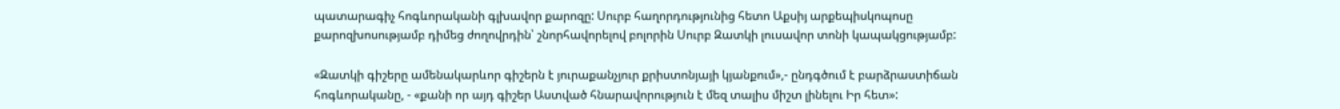պատարագիչ հոգևորականի գլխավոր քարոզը: Սուրբ հաղորդությունից հետո Աքսիյ արքեպիսկոպոսը քարոզխոսությամբ դիմեց ժողովրդին՝ շնորհավորելով բոլորին Սուրբ Զատկի լուսավոր տոնի կապակցությամբ:

«Զատկի գիշերը ամենակարևոր գիշերն է յուրաքանչյուր քրիստոնյայի կյանքում»,- ընդգծում է բարձրաստիճան հոգևորականը, - «քանի որ այդ գիշեր Աստված հնարավորություն է մեզ տալիս միշտ լինելու Իր հետ»: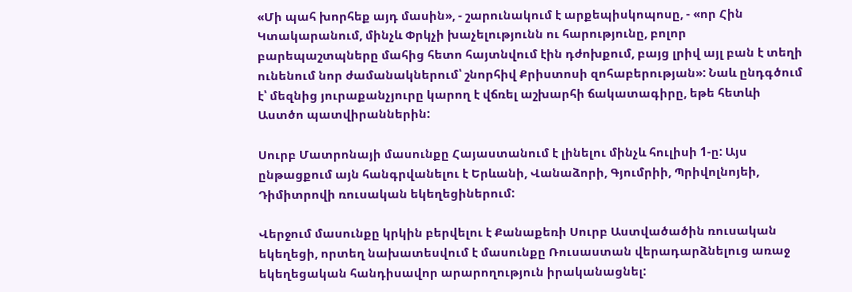«Մի պահ խորհեք այդ մասին», - շարունակում է արքեպիսկոպոսը, - «որ Հին Կտակարանում, մինչև Փրկչի խաչելությունն ու հարությունը, բոլոր բարեպաշտպները մահից հետո հայտնվում էին դժոխքում, բայց լրիվ այլ բան է տեղի ունենում նոր ժամանակներում՝ շնորհիվ Քրիստոսի զոհաբերության»: Նաև ընդգծում է՝ մեզնից յուրաքանչյուրը կարող է վճռել աշխարհի ճակատագիրը, եթե հետևի Աստծո պատվիրաններին:

Սուրբ Մատրոնայի մասունքը Հայաստանում է լինելու մինչև հուլիսի 1-ը: Այս ընթացքում այն հանգրվանելու է Երևանի, Վանաձորի, Գյումրիի, Պրիվոլնոյեի, Դիմիտրովի ռուսական եկեղեցիներում:

Վերջում մասունքը կրկին բերվելու է Քանաքեռի Սուրբ Աստվածածին ռուսական եկեղեցի, որտեղ նախատեսվում է մասունքը Ռուսաստան վերադարձնելուց առաջ եկեղեցական հանդիսավոր արարողություն իրականացնել: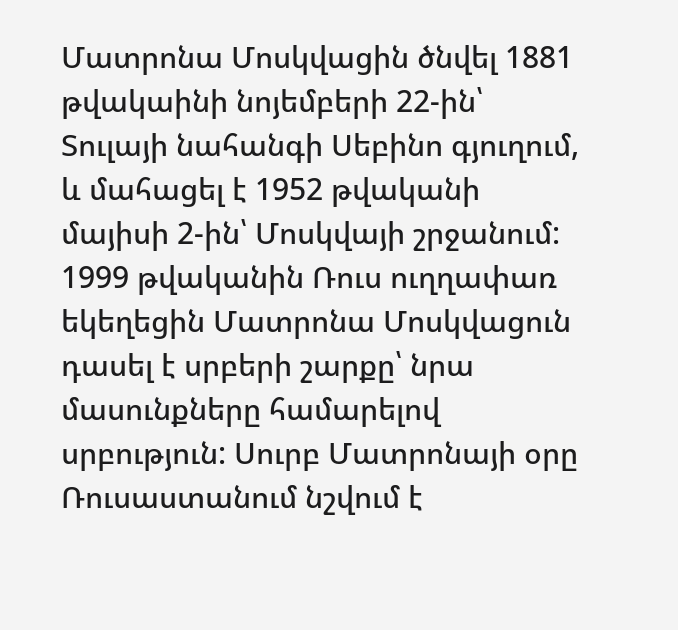Մատրոնա Մոսկվացին ծնվել 1881 թվակաինի նոյեմբերի 22-ին՝ Տուլայի նահանգի Սեբինո գյուղում, և մահացել է 1952 թվականի մայիսի 2-ին՝ Մոսկվայի շրջանում: 1999 թվականին Ռուս ուղղափառ եկեղեցին Մատրոնա Մոսկվացուն դասել է սրբերի շարքը՝ նրա մասունքները համարելով սրբություն: Սուրբ Մատրոնայի օրը Ռուսաստանում նշվում է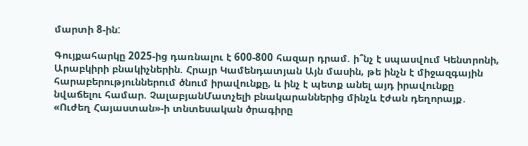մարտի 8-ին:

Գույքահարկը 2025-ից դառնալու է 600-800 հազար դրամ. ի՞նչ է սպասվում Կենտրոնի, Արաբկիրի բնակիչներին. Հրայր Կամենդատյան Այն մասին, թե ինչն է միջազգային հարաբերություններում ծնում իրավունքը, և ինչ է պետք անել այդ իրավունքը նվաճելու համար. ՉալաբյանՄատչելի բնակարաններից մինչև էժան դեղորայք․ «Ուժեղ Հայաստան»-ի տնտեսական ծրագիրը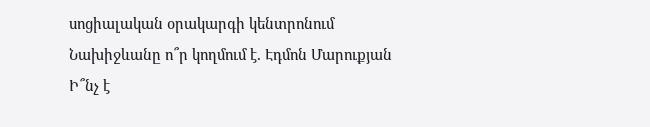սոցիալական օրակարգի կենտրոնում Նախիջևանը ո՞ր կողմում է. Էդմոն Մարուքյան Ի՞նչ է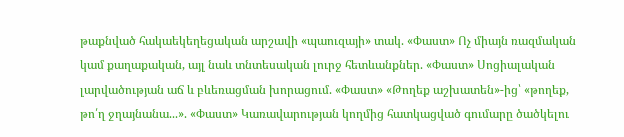թաքնված հակաեկեղեցական արշավի «պաուզայի» տակ. «Փաստ» Ոչ միայն ռազմական կամ քաղաքական, այլ նաև տնտեսական լուրջ հետևանքներ. «Փաստ» Սոցիալական լարվածության աճ և բևեռացման խորացում. «Փաստ» «Թողեք աշխատեն»-ից՝ «թողեք, թո՛ղ ջղայնանա...». «Փաստ» Կառավարության կողմից հատկացված գումարը ծածկելու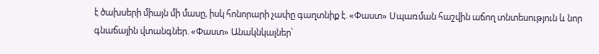է ծախսերի միայն մի մասը, իսկ հոնորարի չափը գաղտնիք է. «Փաստ» Սպառման հաշվին աճող տնտեսություն և նոր գնաճային վտանգներ. «Փաստ» Անակնկալներ՝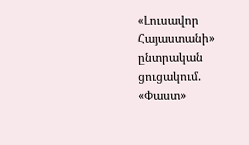«Լուսավոր Հայաստանի» ընտրական ցուցակում. «Փաստ»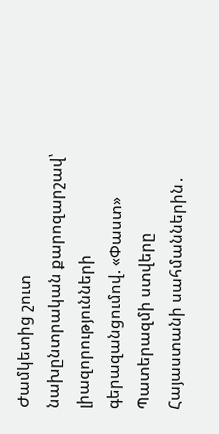Ժամկետից շուտ նախընտրական քարոզարշավ՝ լիազորությունների գերազանցումով. «Փաստ» Պատերազմի ստվերը Հայաստանի սահմաններին․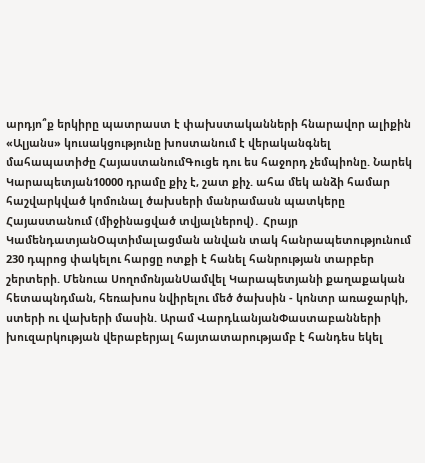արդյո՞ք երկիրը պատրաստ է փախստականների հնարավոր ալիքին «Ալյանս» կուսակցությունը խոստանում է վերականգնել մահապատիժը ՀայաստանումԳուցե դու ես հաջորդ չեմպիոնը. Նարեկ Կարապետյան10000 դրամը քիչ է, շատ քիչ. ահա մեկ անձի համար հաշվարկված կոմունալ ծախսերի մանրամասն պատկերը Հայաստանում (միջինացված տվյալներով)․ Հրայր ԿամենդատյանՕպտիմալացման անվան տակ հանրապետությունում 230 դպրոց փակելու հարցը ոտքի է հանել հանրության տարբեր շերտերի. Մենուա ՍողոմոնյանՍամվել Կարապետյանի քաղաքական հետապնդման, հեռախոս նվիրելու մեծ ծախսին - կոնտր առաջարկի, ստերի ու վախերի մասին. Արամ ՎարդևանյանՓաստաբանների խուզարկության վերաբերյալ հայտատարությամբ է հանդես եկել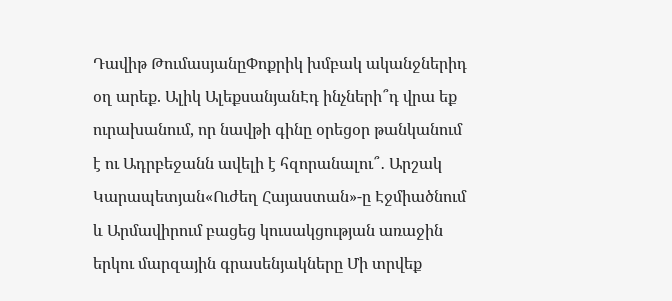Դավիթ ԹումասյանըՓոքրիկ խմբակ ականջներիդ օղ արեք. Ալիկ ԱլեքսանյանԷդ ինչների՞դ վրա եք ուրախանում, որ նավթի գինը օրեցօր թանկանում է ու Ադրբեջանն ավելի է հզորանալու՞․ Արշակ Կարապետյան«Ուժեղ Հայաստան»-ը Էջմիածնում և Արմավիրում բացեց կուսակցության առաջին երկու մարզային գրասենյակները Մի տրվեք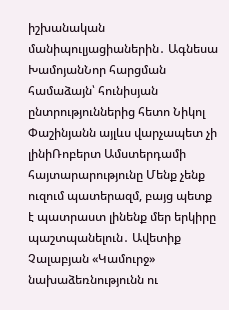իշխանական մանիպուլյացիաներին․ Ագնեսա ԽամոյանՆոր հարցման համաձայն՝ հունիսյան ընտրություններից հետո Նիկոլ Փաշինյանն այլևս վարչապետ չի լինիՌոբերտ Ամստերդամի հայտարարությունը Մենք չենք ուզում պատերազմ, բայց պետք է պատրաստ լինենք մեր երկիրը պաշտպանելուն․ Ավետիք Չալաբյան «Կամուրջ» նախաձեռնությունն ու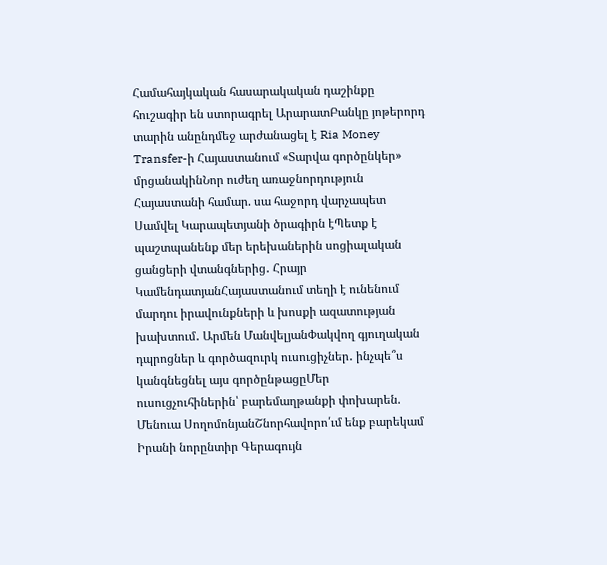Համահայկական հասարակական դաշինքը հուշագիր են ստորագրել ԱրարատԲանկը յոթերորդ տարին անընդմեջ արժանացել է Ria Money Transfer-ի Հայաստանում «Տարվա գործընկեր» մրցանակինՆոր ուժեղ առաջնորդություն Հայաստանի համար. սա հաջորդ վարչապետ Սամվել Կարապետյանի ծրագիրն էՊետք է պաշտպանենք մեր երեխաներին սոցիալական ցանցերի վտանգներից․ Հրայր ԿամենդատյանՀայաստանում տեղի է ունենում մարդու իրավունքների և խոսքի ազատության խախտում․ Արմեն ՄանվելյանՓակվող գյուղական դպրոցներ և գործազուրկ ուսուցիչներ․ ինչպե՞ս կանգնեցնել այս գործընթացըՄեր ուսուցչուհիներին՝ բարեմաղթանքի փոխարեն. Մենուա ՍողոմոնյանՇնորհավորո՛ւմ ենք բարեկամ Իրանի նորընտիր Գերագույն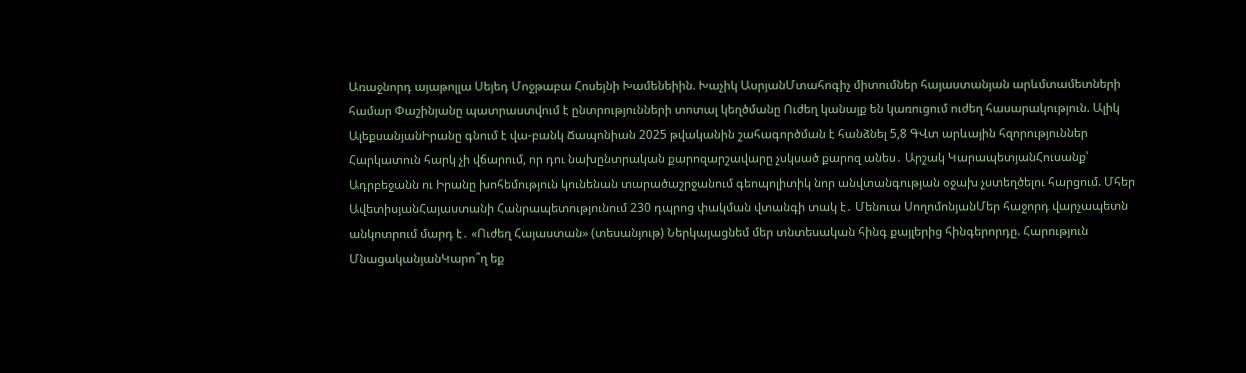Առաջնորդ այաթոլլա Սեյեդ Մոջթաբա Հոսեյնի Խամենեիին. Խաչիկ ԱսրյանՄտահոգիչ միտումներ հայաստանյան արևմտամետների համար Փաշինյանը պատրաստվում է ընտրությունների տոտալ կեղծմանը Ուժեղ կանայք են կառուցում ուժեղ հասարակություն. Ալիկ ԱլեքսանյանԻրանը գնում է վա-բանկ Ճապոնիան 2025 թվականին շահագործման է հանձնել 5,8 ԳՎտ արևային հզորություններ Հարկատուն հարկ չի վճարում, որ դու նախընտրական քարոզարշավարը չսկսած քարոզ անես․ Արշակ ԿարապետյանՀուսանք՝ Ադրբեջանն ու Իրանը խոհեմություն կունենան տարածաշրջանում գեոպոլիտիկ նոր անվտանգության օջախ չստեղծելու հարցում. Մհեր ԱվետիսյանՀայաստանի Հանրապետությունում 230 դպրոց փակման վտանգի տակ է․ Մենուա ՍողոմոնյանՄեր հաջորդ վարչապետն անկոտրում մարդ է․ «Ուժեղ Հայաստան» (տեսանյութ) Ներկայացնեմ մեր տնտեսական հինգ քայլերից հինգերորդը. Հարություն ՄնացականյանԿարո՞ղ եք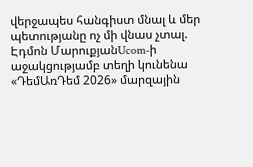վերջապես հանգիստ մնալ և մեր պետությանը ոչ մի վնաս չտալ. Էդմոն ՄարուքյանUcom-ի աջակցությամբ տեղի կունենա «ԴեմԱռԴեմ 2026» մարզային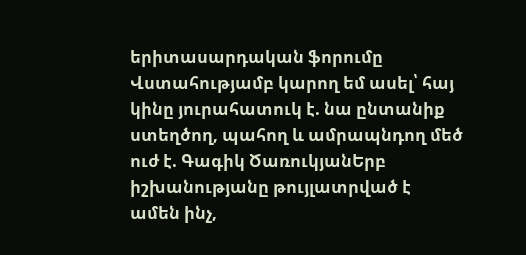երիտասարդական ֆորումը Վստահությամբ կարող եմ ասել՝ հայ կինը յուրահատուկ է. նա ընտանիք ստեղծող, պահող և ամրապնդող մեծ ուժ է. Գագիկ ԾառուկյանԵրբ իշխանությանը թույլատրված է ամեն ինչ,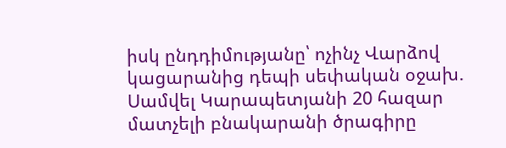իսկ ընդդիմությանը՝ ոչինչ Վարձով կացարանից դեպի սեփական օջախ. Սամվել Կարապետյանի 20 հազար մատչելի բնակարանի ծրագիրը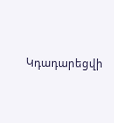Կդադարեցվի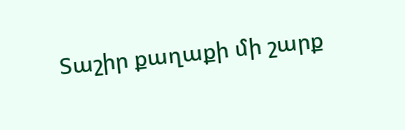Տաշիր քաղաքի մի շարք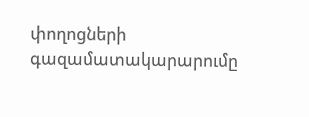փողոցների գազամատակարարումը